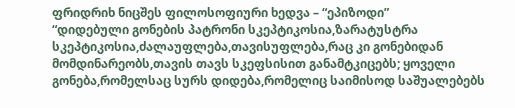ფრიდრიხ ნიცშეს ფილოსოფიური ხედვა – “ეპიზოდი”
“დიდებული გონების პატრონი სკეპტიკოსია,ზარატუსტრა სკეპტიკოსია,ძალაუფლება,თავისუფლება,რაც კი გონებიდან მომდინარეობს,თავის თავს სკეფსისით განამტკიცებს; ყოველი გონება,რომელსაც სურს დიდება,რომელიც საიმისოდ საშუალებებს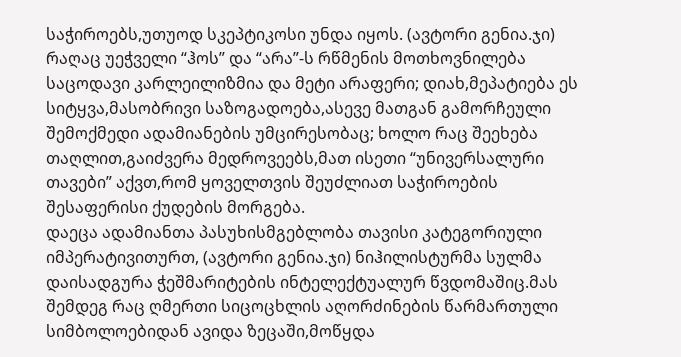საჭიროებს,უთუოდ სკეპტიკოსი უნდა იყოს. (ავტორი გენია.ჯი) რაღაც უეჭველი “ჰოს” და “არა”-ს რწმენის მოთხოვნილება საცოდავი კარლეილიზმია და მეტი არაფერი; დიახ,მეპატიება ეს სიტყვა,მასობრივი საზოგადოება,ასევე მათგან გამორჩეული შემოქმედი ადამიანების უმცირესობაც; ხოლო რაც შეეხება თაღლით,გაიძვერა მედროვეებს,მათ ისეთი “უნივერსალური თავები” აქვთ,რომ ყოველთვის შეუძლიათ საჭიროების შესაფერისი ქუდების მორგება.
დაეცა ადამიანთა პასუხისმგებლობა თავისი კატეგორიული იმპერატივითურთ, (ავტორი გენია.ჯი) ნიჰილისტურმა სულმა დაისადგურა ჭეშმარიტების ინტელექტუალურ წვდომაშიც.მას შემდეგ რაც ღმერთი სიცოცხლის აღორძინების წარმართული სიმბოლოებიდან ავიდა ზეცაში,მოწყდა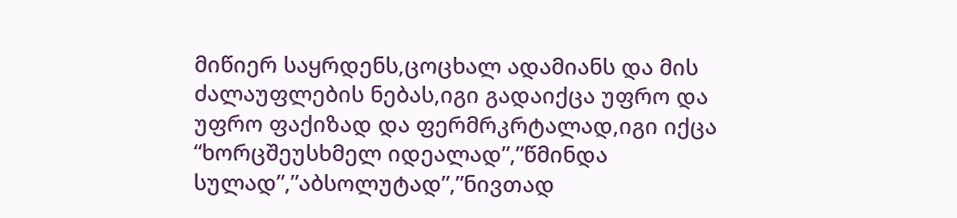მიწიერ საყრდენს,ცოცხალ ადამიანს და მის ძალაუფლების ნებას,იგი გადაიქცა უფრო და უფრო ფაქიზად და ფერმრკრტალად,იგი იქცა “ხორცშეუსხმელ იდეალად”,”წმინდა სულად”,”აბსოლუტად”,”ნივთად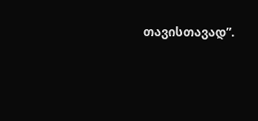თავისთავად”.